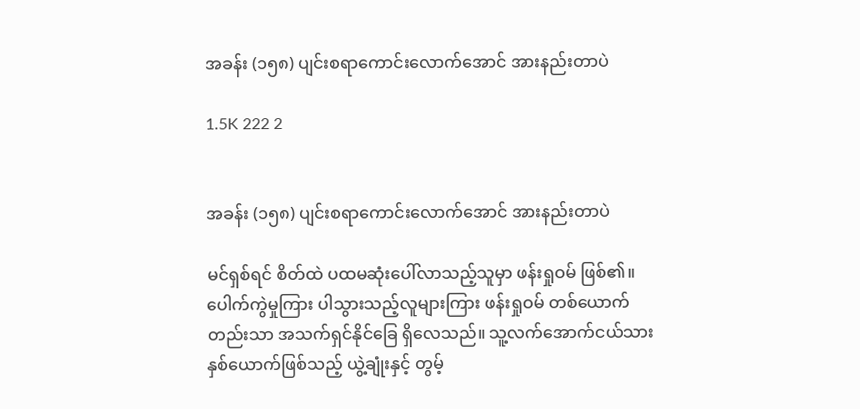အခန်း (၁၅၈) ပျင်းစရာကောင်းလောက်အောင် အားနည်းတာပဲ

1.5K 222 2


အခန်း (၁၅၈) ပျင်းစရာကောင်းလောက်အောင် အားနည်းတာပဲ

မင်ရှစ်ရင် စိတ်ထဲ ပထမဆုံးပေါ်လာသည့်သူမှာ ဖန်းရှုဝမ် ဖြစ်၏။ ပေါက်ကွဲမှုကြား ပါသွားသည့်လူများကြား ဖန်းရှုဝမ် တစ်ယောက်တည်းသာ အသက်ရှင်နိုင်ခြေ ရှိလေသည်။ သူ့လက်အောက်ငယ်သား  နှစ်ယောက်ဖြစ်သည့် ယွဲ့ချုံးနှင့် တွမ့်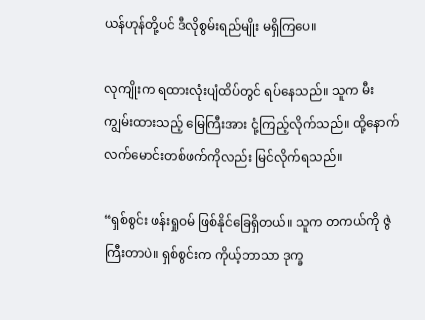ယန်ဟုန်တို့ပင် ဒီလိုစွမ်းရည်မျိုး မရှိကြပေ။

လုကျိုးက ရထားလုံးပျံထိပ်တွင် ရပ်နေသည်။ သူက မီးကျွမ်းထားသည့် မြေကြီးအား ငုံ့ကြည့်လိုက်သည်။ ထို့နောက် လက်မောင်းတစ်ဖက်ကိုလည်း မြင်လိုက်ရသည်။

“ရှစ်စွင်း ဖန်းရှုဝမ် ဖြစ်နိုင်ခြေရှိတယ်။ သူက တကယ်ကို ဇွဲကြီးတာပဲ။ ရှစ်စွင်းက ကိုယ့်ဘာသာ ဒုက္ခ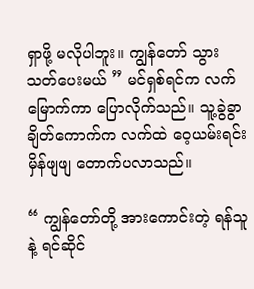ရှာဖို့ မလိုပါဘူး။ ကျွန်တော် သွားသတ်ပေးမယ် ” မင်ရှစ်ရင်က လက်မြောက်ကာ ပြောလိုက်သည်။ သူ့ခွဲခွာချိတ်ကောက်က လက်ထဲ ဝေ့ယမ်းရင်း မှိန်ဖျဖျ တောက်ပလာသည်။

“ ကျွန်တော်တို့ အားကောင်းတဲ့ ရန်သူနဲ့ ရင်ဆိုင်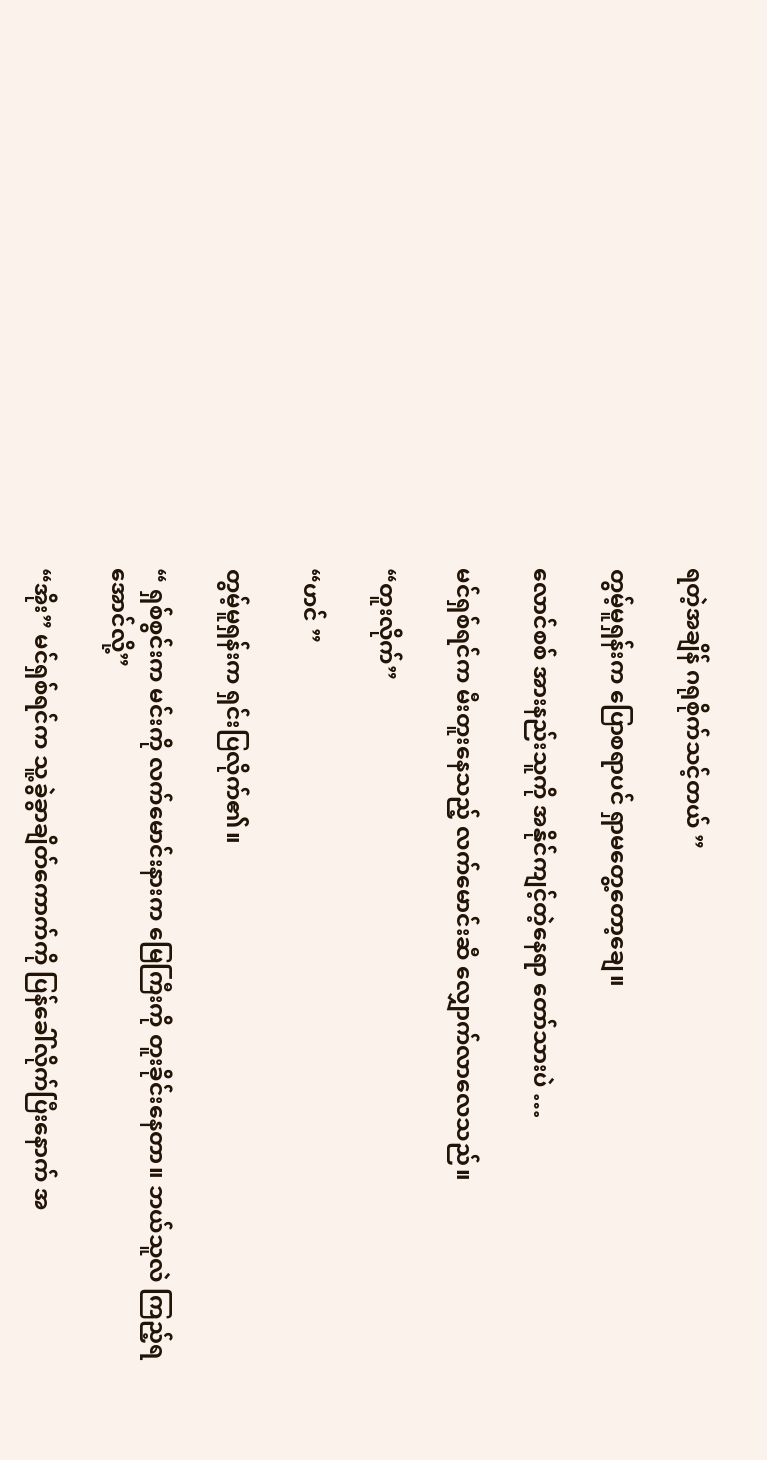ရတဲ့အချိန် ဂရုစိုက်သင့်တယ် ”

တွမ့်မူရှန်းက ပြောစရာပင် ရှာမတွေ့တော့ချေ။

လောင်စစ် အားနည်းသူကို အနိုင်ကျင့်တဲ့နေရာ တော်သားပဲ …

မင်ရှစ်ရင်က မီးတူးနေသည့် လက်မောင်းဆီ လျှောက်လာလေသည်။

“တူးလိုက်”

“ဟင် ”

တွမ့်မူရှန်းက ရှင်းပြလိုက်၏။

“ ရှစ်စွင်းက မင်းကို လက်မောင်းနားက မြေကြီးကို တူးခိုင်းနေတာ။ ဘယ်သူလဲ ကြည့်ရအောင်လို့”

“အိုး” မင်ရှစ်ရင်က သူ့ခွဲခွာချိတ်ကောက်ကို ပြန်ခေါ်လိုက်ပြီးနောက် အ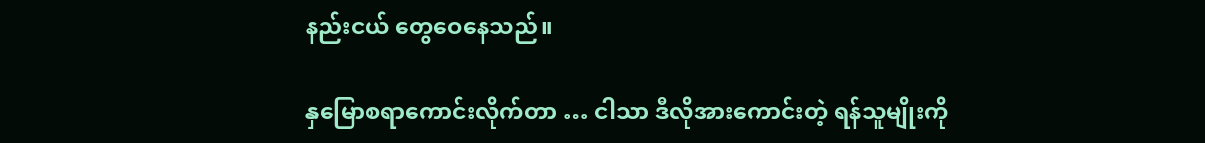နည်းငယ် တွေဝေနေသည်။

နှမြောစရာကောင်းလိုက်တာ … ငါသာ ဒီလိုအားကောင်းတဲ့ ရန်သူမျိုးကို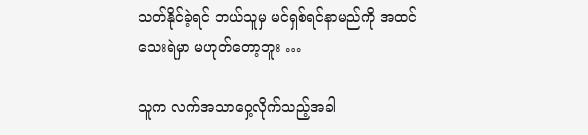သတ်နိုင်ခဲ့ရင် ဘယ်သူမှ မင်ရှစ်ရင်နာမည်ကို အထင်သေးရဲမှာ မဟုတ်တော့ဘူး …

သူက လက်အသာဝှေ့လိုက်သည့်အခါ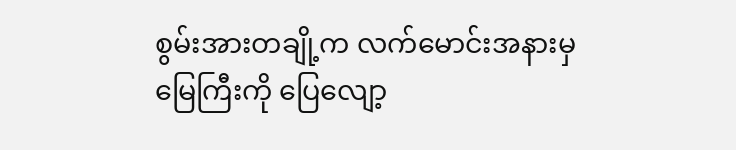စွမ်းအားတချို့က လက်မောင်းအနားမှ မြေကြီးကို ပြေလျော့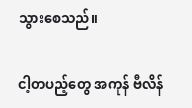သွားစေသည်။

ငါ့တပည့်တွေ အကုန် ဗီလိန်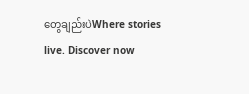တွေချည်းပဲWhere stories live. Discover now